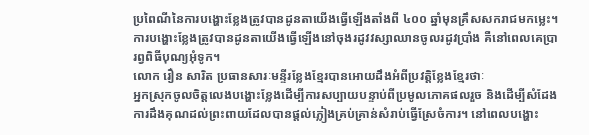ប្រពៃណីនៃការបង្ហោះខ្លែងត្រូវបានដូនតាយើងធ្វើឡើងតាំងពី ៤០០ ឆ្នាំមុនគ្រឹសសករាជមកម្លេះ។ ការបង្ហោះខ្លែងត្រូវបានដូនតាយើងធ្វើឡើងនៅចុងរដូវវស្សាឈានចូលរដូវប្រាំង គឺនៅពេលគេប្រារព្វពិធីបុណ្យអុំទូក។
លោក រឿន សារិត ប្រធានសារៈមន្ទីរខ្លែងខ្មែរបានអោយដឹងអំពីប្រវត្តិខ្លែងខ្មែរថាៈ
អ្នកស្រុកចូលចិត្តលេងបង្ហោះខ្លែងដើម្បីការសប្បាយបន្ទាប់ពីប្រមូលភោគផលរួច និងដើម្បីសំដែងការដឹងគុណដល់ព្រះពាយដែលបានផ្ដល់ភ្លៀងគ្រប់គ្រាន់សំរាប់ធ្វើស្រែចំការ។ នៅពេលបង្ហោះ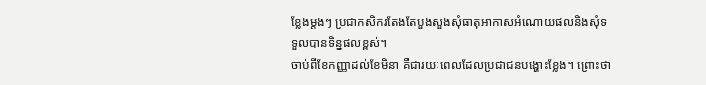ខ្លែងម្តងៗ ប្រជាកសិករតែងតែបួងសួងសុំធាតុអាកាសអំណោយផលនិងសុំទទួលបានទិន្នផលខ្ពស់។
ចាប់ពីខែកញ្ញាដល់ខែមិនា គឺជារយៈពេលដែលប្រជាជនបង្ហោះខ្លែង។ ព្រោះថា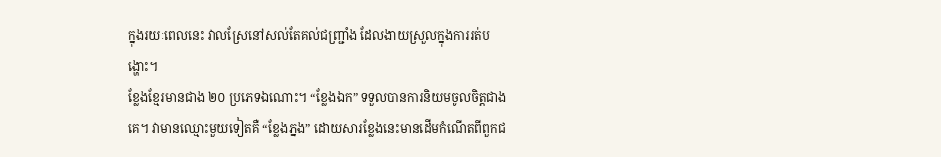ក្នុងរយៈពេលនេះ វាលស្រែនៅសល់តែគល់ជញ្រ្ជាំង ដែលងាយស្រួលក្នុងការរត់បង្ហោះ។
ខ្លែងខ្មែរមានជាង ២០ ប្រភេទឯណោះ។ “ខ្លែងឯក” ទទួលបានការនិយមចូលចិត្តជាងគេ។ វាមានឈ្មោះមួយទៀតគឺ “ខ្លែងភ្នង” ដោយសារខ្លែងនេះមានដើមកំណើតពីពួកជ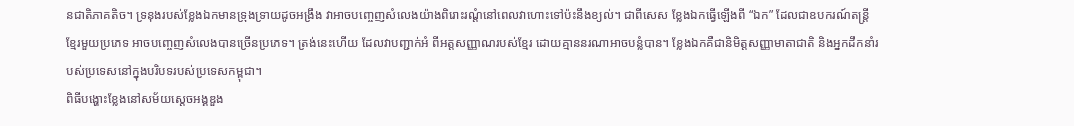នជាតិភាគតិច។ ទ្រនុងរបស់ខ្លែងឯកមានទ្រុងទ្រាយដូចអង្រឹង វាអាចបញ្ចេញសំលេងយ៉ាងពិរោះរណ្តំនៅពេលវាហោះទៅប៉ះនឹងខ្យល់។ ជាពីសេស ខ្លែងឯកធ្វើឡើងពី “ឯក” ដែលជាឧបករណ៍តន្រ្តីខ្មែរមួយប្រភេទ អាចបញ្ចេញសំលេងបានច្រើនប្រភេទ។ ត្រង់នេះហើយ ដែលវាបញ្ជាក់អំ ពីអត្តសញ្ញាណរបស់ខ្មែរ ដោយគ្មាននរណាអាចបន្លំបាន។ ខ្លែងឯកគឺជានិមិត្តសញ្ញាមាតាជាតិ និងអ្នកដឹកនាំរបស់ប្រទេសនៅក្នុងបរិបទរបស់ប្រទេសកម្ពុជា។
ពិធីបង្ហោះខ្លែងនៅសម័យស្តេចអង្គឌួង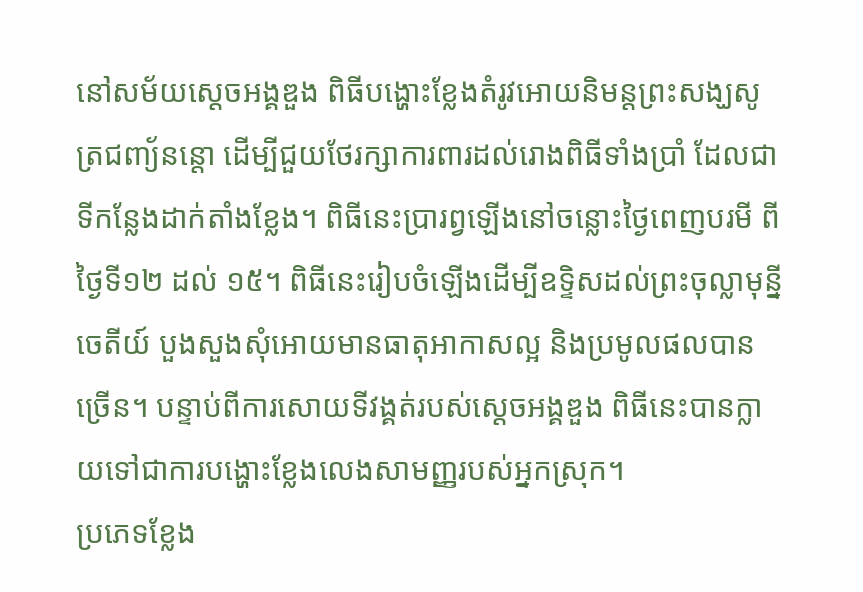នៅសម័យស្តេចអង្គឌួង ពិធីបង្ហោះខ្លែងតំរូវអោយនិមន្តព្រះសង្ឃសូត្រជញ្យ័នន្តោ ដើម្បីជួយថែរក្សាការពារដល់រោងពិធីទាំងប្រាំ ដែលជាទីកន្លែងដាក់តាំងខ្លែង។ ពិធីនេះប្រារព្វឡើងនៅចន្លោះថ្ងៃពេញបរមី ពីថ្ងៃទី១២ ដល់ ១៥។ ពិធីនេះរៀបចំឡើងដើម្បីឧទ្ទិសដល់ព្រះចុល្លាមុន្នីចេតីយ៍ បួងសួងសុំអោយមានធាតុអាកាសល្អ និងប្រមូលផលបានច្រើន។ បន្ទាប់ពីការសោយទីវង្គត់របស់ស្តេចអង្គឌួង ពិធីនេះបានក្លាយទៅជាការបង្ហោះខ្លែងលេងសាមញ្ញរបស់អ្នកស្រុក។
ប្រភេទខ្លែង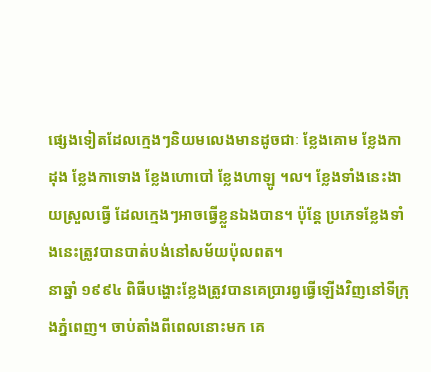ផ្សេងទៀតដែលក្មេងៗនិយមលេងមានដូចជាៈ ខ្លែងគោម ខ្លែងកាដុង ខ្លែងកាទោង ខ្លែងហោបៅ ខ្លែងហាឡូ ។ល។ ខ្លែងទាំងនេះងាយស្រួលធ្វើ ដែលក្មេងៗអាចធ្វើខ្លួនឯងបាន។ ប៉ុន្តែ ប្រភេទខ្លែងទាំងនេះត្រូវបានបាត់បង់នៅសម័យប៉ុលពត។
នាឆ្នាំ ១៩៩៤ ពិធីបង្ហោះខ្លែងត្រូវបានគេប្រារព្វធ្វើឡើងវិញនៅទីក្រុងភ្នំពេញ។ ចាប់តាំងពីពេលនោះមក គេ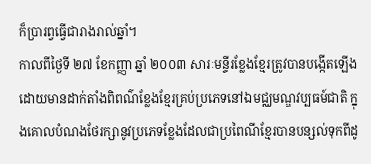ក៏ប្រារព្វធ្វើជារាងរាល់ឆ្នាំ។
កាលពីថ្ងៃទី ២៧ ខែកញ្ញា ឆ្នាំ ២០០៣ សារៈមន្ទីរខ្លែងខ្មែរត្រូវបានបង្កើតឡើង ដោយមានដាក់តាំងពិពណ៌ខ្លែងខ្មែរគ្រប់ប្រភេទនៅឯមជ្ឈមណ្ឌវប្បធម៍ជាតិ ក្នុងគោលបំណងថែរក្សានូវប្រភេទខ្លែងដែលជាប្រពៃណីខ្មែរបានបន្សល់ទុកពីដូ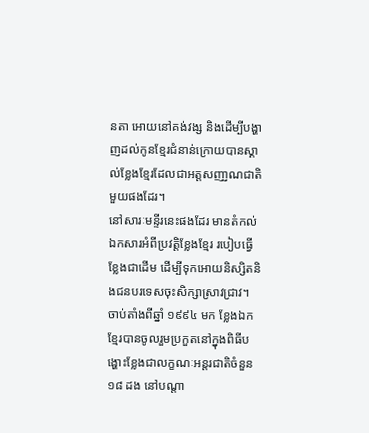នតា អោយនៅគង់វង្ស និងដើម្បីបង្ហាញដល់កូនខ្មែរជំនាន់ក្រោយបានស្គាល់ខ្លែងខ្មែរដែលជាអត្តសញា្ញណជាតិមួយផងដែរ។
នៅសារៈមន្ទីរនេះផងដែរ មានតំកល់ឯកសារអំពីប្រវត្តិខ្លែងខ្មែរ របៀបធ្វើខ្លែងជាដើម ដើម្បីទុកអោយនិស្សិតនិងជនបរទេសចុះសិក្សាស្រាវជ្រាវ។
ចាប់តាំងពីឆ្នាំ ១៩៩៤ មក ខ្លែងឯកខ្មែរបានចូលរួមប្រកួតនៅក្នុងពិធីបង្ហោះខ្លែងជាលក្ខណៈអន្តរជាតិចំនួន ១៨ ដង នៅបណ្តា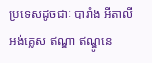ប្រទេសដូចជាៈ បារាំង អីតាលី អង់គេ្លស ឥណ្ឌា ឥណ្ឌូនេ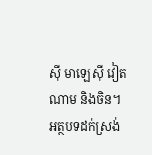ស៊ី មាឡេស៊ី វៀតណាម និងចិន។
អត្ថបទដក់ស្រង់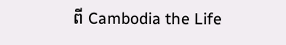ពី Cambodia the Life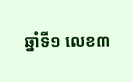ឆ្នាំទី១ លេខ៣